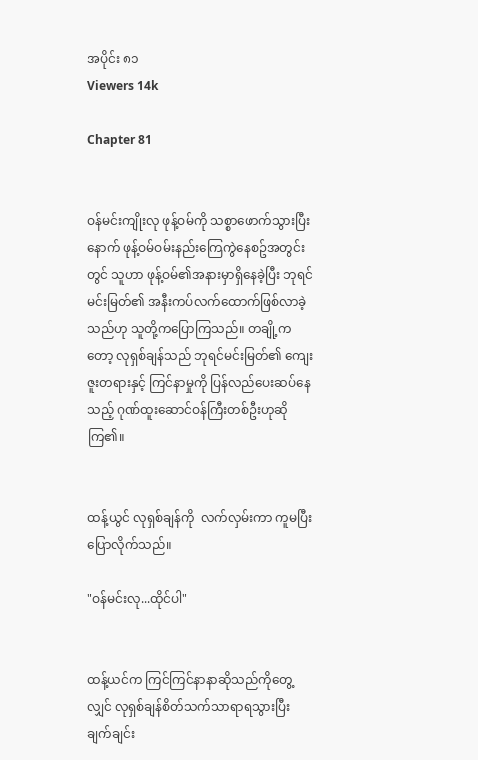အပိုင်း ၈၁
Viewers 14k

Chapter 81


ဝန်မင်းကျိုးလု ဖုန့်ဝမ်ကို သစ္စာဖောက်သွားပြီးနောက် ဖုန့်ဝမ်ဝမ်းနည်းကြေကွဲနေစဥ်အတွင်းတွင် သူဟာ ဖုန့်ဝမ်၏အနားမှာရှိနေခဲ့ပြီး ဘုရင်မင်းမြတ်၏ အနီးကပ်လက်ထောက်ဖြစ်လာခဲ့သည်ဟု သူတို့ကပြောကြသည်။ တချို့ကတော့ လုရှစ်ချန်သည် ဘုရင်မင်းမြတ်၏ ကျေးဇူးတရားနှင့် ကြင်နာမှုကို ပြန်လည်ပေးဆပ်နေသည့် ဂုဏ်ထူးဆောင်ဝန်ကြီးတစ်ဦးဟုဆိုကြ၏။


ထန့်ယွင် လုရှစ်ချန်ကို  လက်လှမ်းကာ ကူမပြီး ပြောလိုက်သည်။

"ဝန်မင်းလု...ထိုင်ပါ"


ထန့်ယင်က ကြင်ကြင်နာနာဆိုသည်ကိုတွေ့လျှင် လုရှစ်ချန်စိတ်သက်သာရာရသွားပြီး ချက်ချင်း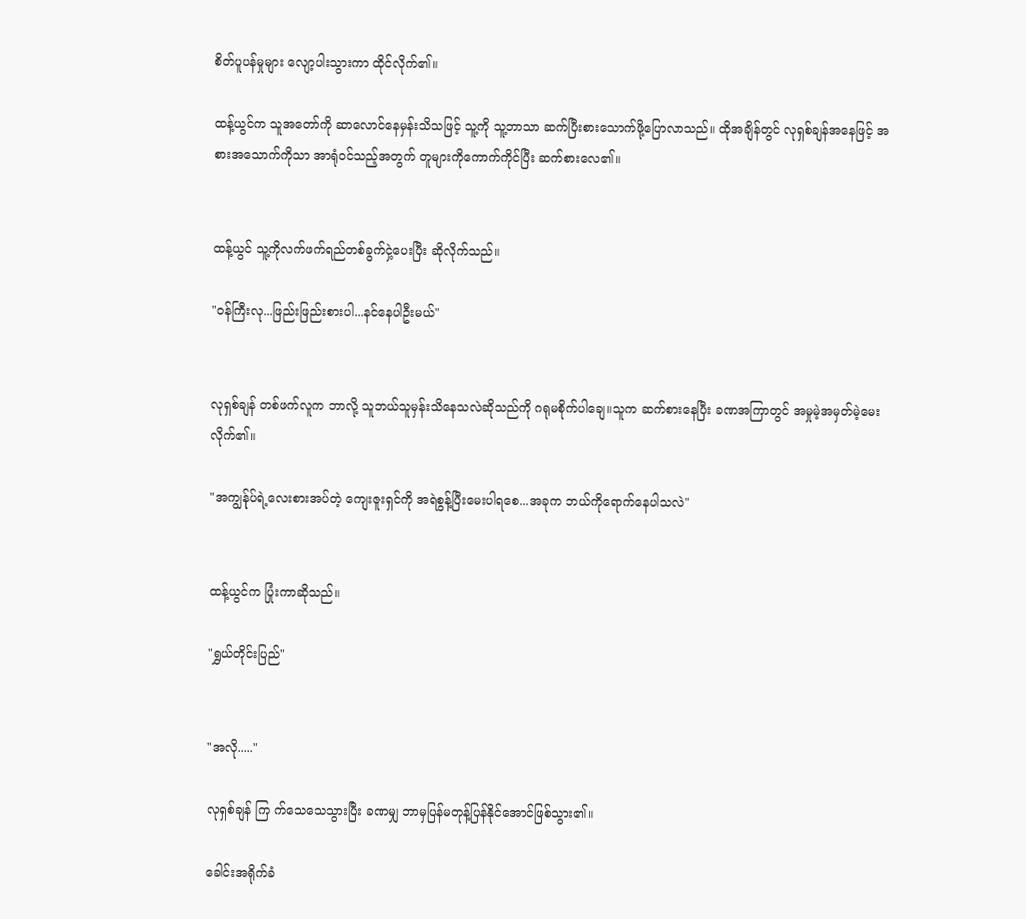စိတ်ပူပန်မှုများ လျော့ပါးသွားကာ ထိုင်လိုက်၏။

ထန့်ယွင်က သူအတော်ကို ဆာလောင်နေမှန်းသိသဖြင့် သူ့ကို သူ့ဘာသာ ဆက်ပြီးစားသောက်ဖို့ပြောလာသည်။ ထိုအချိန်တွင် လုရှစ်ချန်အနေဖြင့် အစားအသောက်ကိုသာ အာရုံဝင်သည့်အတွက် တူများကိုကောက်ကိုင်ပြီး ဆက်စားလေ၏။


ထန့်ယွင် သူ့ကိုလက်ဖက်ရည်တစ်ခွက်ငှဲ့ပေးပြီး ဆိုလိုက်သည်။

"ဝန်ကြီးလု...ဖြည်းဖြည်းစားပါ...နင်နေပါဦးမယ်"


လုရှစ်ချန် တစ်ဖက်လူက ဘာလို့ သူဘယ်သူမှန်းသိနေသလဲဆိုသည်ကို ဂရုမစိုက်ပါချေ။သူက ဆက်စားနေပြီး ခဏအကြာတွင် အမှုမဲ့အမှတ်မဲ့မေးလိုက်၏။

"အကျွန်ုပ်ရဲ့လေးစားအပ်တဲ့ ကျေးဇူးရှင်ကို အရဲစွန့်ပြီးမေးပါရစေ...အခုက ဘယ်ကိုရောက်နေပါသလဲ"


ထန့်ယွင်က ပြုံးကာဆိုသည်။

"ရွှယ်တိုင်းပြည်"


"အလို....."

လုရှစ်ချန် ကြ က်သေသေသွားပြီး ခဏမျှ ဘာမှပြန်မတုန့်ပြန်နိုင်အောင်ဖြစ်သွား၏။

ခေါင်းအရိုက်ခံ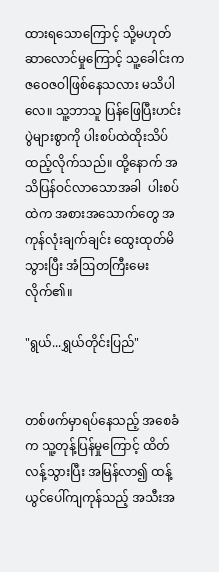ထားရသောကြောင့် သို့မဟုတ် ဆာလောင်မှုကြောင့် သူ့ခေါင်းက ဇဝေဇဝါဖြစ်နေသလား မသိပါလေ။ သူ့ဘာသူ ပြန်ဖြေပြီးဟင်းပွဲများစွာကို ပါးစပ်ထဲထိုးသိပ်ထည့်လိုက်သည်။ ထို့နောက် အသိပြန်ဝင်လာသောအခါ  ပါးစပ်ထဲက အစားအသောက်တွေ အကုန်လုံးချက်ချင်း ထွေးထုတ်မိသွားပြီး အံဩတကြီးမေးလိုက်၏။

"ရွယ်...ရွှယ်တိုင်းပြည်"


တစ်ဖက်မှာရပ်နေသည့် အစေခံက သူ့တုန့်ပြန်မှုကြောင့် ထိတ်လန့်သွားပြီး အမြန်လာ၍ ထန့်ယွင်ပေါ်ကျကုန်သည့် အသီးအ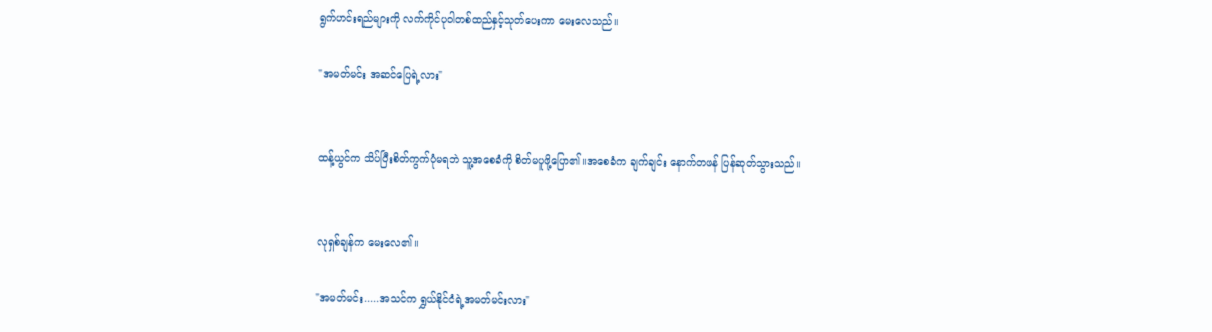ရွက်ဟင်းရည်များကို လက်ကိုင်ပုဝါတစ်ထည်နှင့်သုတ်ပေးကာ မေးလေသည်။

"အမတ်မင်း အဆင်ပြေရဲ့လား"


ထန့်ယွင်က သိပ်ပြီးစိတ်ကွက်ပုံမရဘဲ သူ့အစေခံကို စိတ်မပူဖို့ပြော၏။အစေခံက ချက်ချင်း နောက်တဖန် ပြန်ဆုတ်သွားသည်။


လုရှစ်ချန်က မေးလေ၏။

"အမတ်မင်း.....အသင်က ရွှယ်နိုင်ငံရဲ့အမတ်မင်းလား"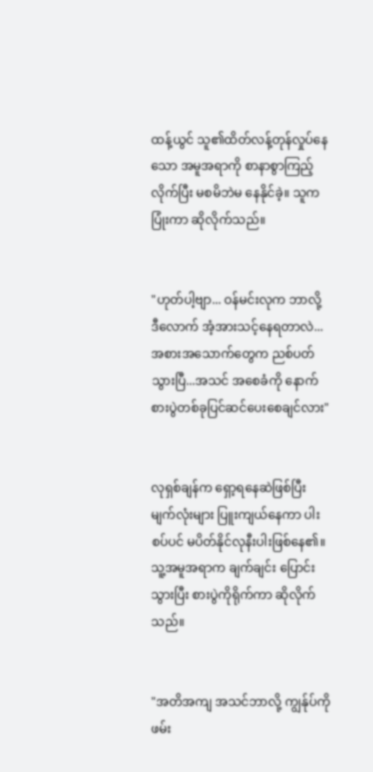ထန့်ယွင် သူ၏ထိတ်လန့်တုန်လှုပ်နေသော အမူအရာကို စာနာစွာကြည့်လိုက်ပြီး မစမိဘဲမ နေနိုင်ခဲ့။ သူက ပြုံးကာ ဆိုလိုက်သည်။


"ဟုတ်ပါ့ဗျာ... ဝန်မင်းလုက ဘာလို့ ဒီလောက် အံ့အားသင့်နေရတာလဲ...အစားအသောက်တွေက ညစ်ပတ်သွားပြီ...အသင် အစေခံကို နောက်စားပွဲတစ်ခုပြင်ဆင်ပေးစေချင်လား"


လုရှစ်ချန်က ရှော့ရနေဆဲဖြစ်ပြီး မျက်လုံးများ ပြူးကျယ်နေကာ ပါးစပ်ပင် မပိတ်နိုင်လုနီးပါးဖြစ်နေ၏။ သူ့အမူအရာက ချက်ချင်း ပြောင်းသွားပြီး စားပွဲကိုရိုက်ကာ ဆိုလိုက်သည်။


"အတိအကျ အသင်ဘာလို့ ကျွန်ုပ်ကိုဖမ်း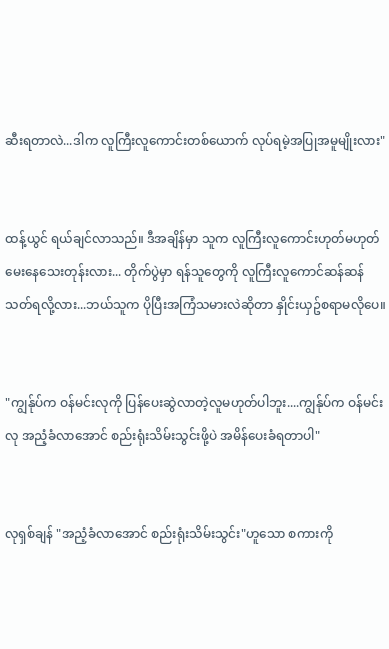ဆီးရတာလဲ...ဒါက လူကြီးလူကောင်းတစ်ယောက် လုပ်ရမဲ့အပြုအမူမျိုးလား"


ထန့်ယွင် ရယ်ချင်လာသည်။ ဒီအချိန်မှာ သူက လူကြီးလူကောင်းဟုတ်မဟုတ် မေးနေသေးတုန်းလား... တိုက်ပွဲမှာ ရန်သူတွေကို လူကြီးလူကောင်ဆန်ဆန်သတ်ရလို့လား...ဘယ်သူက ပိုပြီးအကြံသမားလဲဆိုတာ နှိုင်းယှဥ်စရာမလိုပေ။


"ကျွန်ုပ်က ဝန်မင်းလုကို ပြန်ပေးဆွဲလာတဲ့လူမဟုတ်ပါဘူး....ကျွန်ုပ်က ဝန်မင်းလု အညံ့ခံလာအောင် စည်းရုံးသိမ်းသွင်းဖို့ပဲ အမိန်ပေးခံရတာပါ"


လုရှစ်ချန် "အညံ့ခံလာအောင် စည်းရုံးသိမ်းသွင်း"ဟူသော စကားကို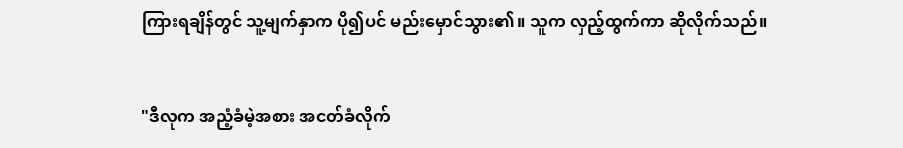ကြားရချိန်တွင် သူ့မျက်နှာက ပို၍ပင် မည်းမှောင်သွား၏။ သူက လှည့်ထွက်ကာ ဆိုလိုက်သည်။


"ဒီလုက အညံ့ခံမဲ့အစား အငတ်ခံလိုက်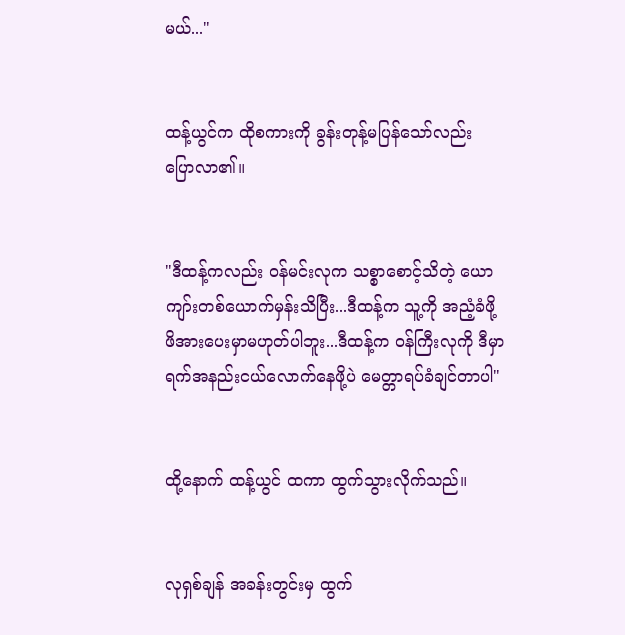မယ်..."


ထန့်ယွင်က ထိုစကားကို ခွန်းတုန့်မပြန်သော်လည်း ပြောလာ၏။


"ဒီထန့်ကလည်း ဝန်မင်းလုက သစ္စာစောင့်သိတဲ့ ယောကျာ်းတစ်ယောက်မှန်းသိပြီး...ဒီထန့်က သူ့ကို အညံ့ခံဖို့ ဖိအားပေးမှာမဟုတ်ပါဘူး...ဒီထန့်က ဝန်ကြီးလုကို ဒီမှာရက်အနည်းငယ်လောက်နေဖို့ပဲ မေတ္တာရပ်ခံချင်တာပါ"


ထို့နောက် ထန့်ယွင် ထကာ ထွက်သွားလိုက်သည်။


လုရှစ်ချန် အခန်းတွင်းမှ ထွက်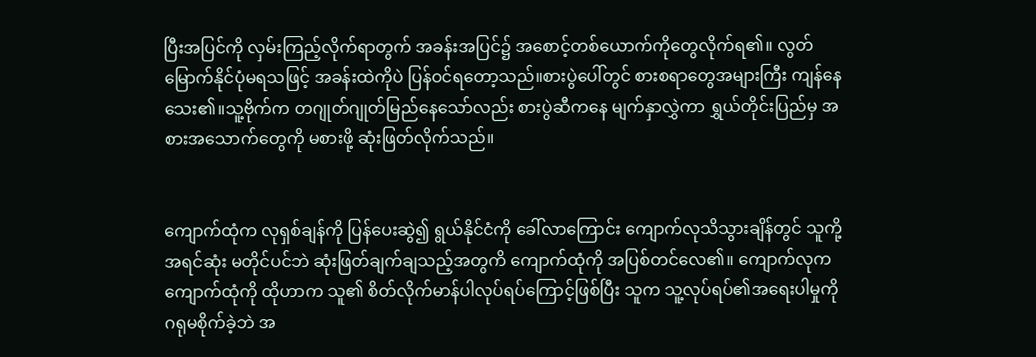ပြီးအပြင်ကို လှမ်းကြည့်လိုက်ရာတွက် အခန်းအပြင်၌ အစောင့်တစ်ယောက်ကိုတွေလိုက်ရ၏။ လွတ်မြောက်နိုင်ပုံမရသဖြင့် အခန်းထဲကိုပဲ ပြန်ဝင်ရတော့သည်။စားပွဲပေါ်တွင် စားစရာတွေအများကြီး ကျန်နေသေး၏။သူ့ဗိုက်က တဂျုတ်ဂျုတ်မြည်နေသော်လည်း စားပွဲဆီကနေ မျက်နှာလွှဲကာ ရွှယ်တိုင်းပြည်မှ အစားအသောက်တွေကို မစားဖို့ ဆုံးဖြတ်လိုက်သည်။


ကျောက်ထုံက လုရှစ်ချန်ကို ပြန်ပေးဆွဲ၍ ရွယ်နိုင်ငံကို ခေါ်လာကြောင်း ကျောက်လုသိသွားချိန်တွင် သူကို့အရင်ဆုံး မတိုင်ပင်ဘဲ ဆုံးဖြတ်ချက်ချသည့်အတွကိ ကျောက်ထုံကို အပြစ်တင်လေ၏။ ကျောက်လုက ကျောက်ထုံကို ထိုဟာက သူ၏ စိတ်လိုက်မာန်ပါလုပ်ရပ်ကြောင့်ဖြစ်ပြီး သူက သူ့လုပ်ရပ်၏အရေးပါမှုကို ဂရုမစိုက်ခဲ့ဘဲ အ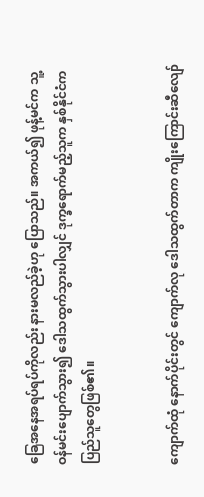ခြေအနေအရပ်ရပ်ကိုလည်း နားမလည်ခဲ့ဟု ပြောသည်။ အကယ်၍ ဖုန့်မင်က သူ့ဝန်မင်းပျောက်သွား၍ ဒေါသထွက်သွားပါလျှင် ဒုက္ခရောက်မည့်သူက နှစ်နိုင်ငံက ပြည်သူတွေဖြစ်၏။


ကျောက်ထုံ နောက်ပိုင်းတွင် ကျောက်လု ဒေါသထွက်တာက ကျိုးကြောင်းဆီလျော်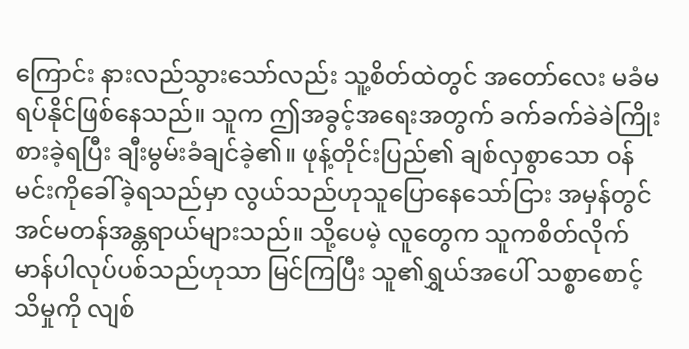ကြောင်း နားလည်သွားသော်လည်း သူ့စိတ်ထဲတွင် အတော်လေး မခံမရပ်နိုင်ဖြစ်နေသည်။ သူက ဤအခွင့်အရေးအတွက် ခက်ခက်ခဲခဲကြိုးစားခဲ့ရပြီး ချီးမွမ်းခံချင်ခဲ့၏။ ဖုန့်တိုင်းပြည်၏ ချစ်လှစွာသော ဝန်မင်းကိုခေါ်ခဲ့ရသည်မှာ လွယ်သည်ဟုသူပြောနေသော်ငြား အမှန်တွင် အင်မတန်အန္တရာယ်များသည်။ သို့ပေမဲ့ လူတွေက သူကစိတ်လိုက်မာန်ပါလုပ်ပစ်သည်ဟုသာ မြင်ကြပြီး သူ၏ရွှယ်အပေါ် သစ္စာစောင့်သိမှုကို လျစ်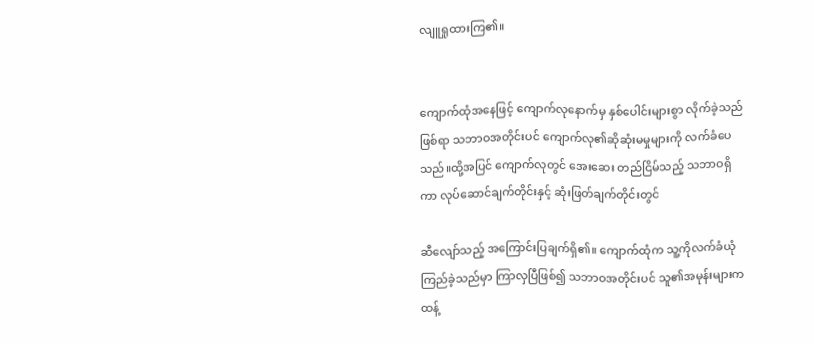လျူရှုထားကြ၏။


ကျောက်ထုံအနေဖြင့် ကျောက်လုနောက်မှ နှစ်ပေါင်းများစွာ လိုက်ခဲ့သည်ဖြစ်ရာ သဘာဝအတိုင်းပင် ကျောက်လု၏ဆိုဆုံးမမှုများကို လက်ခံပေသည်။ထို့အပြင် ကျောက်လုတွင် အေးဆေး တည်ငြိမ်သည့် သဘာဝရှိကာ လုပ်ဆောင်ချက်တိုင်းနှင့် ဆုံးဖြတ်ချက်တိုင်းတွင်

ဆီလျော်သည့် အကြောင်းပြချက်ရှိ၏။ ကျောက်ထုံက သူ့ကိုလက်ခံယုံကြည်ခဲ့သည်မှာ ကြာလှပြီဖြစ်၍ သဘာဝအတိုင်းပင် သူ၏အမုန်းများက ထန့်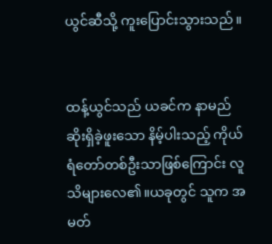ယွင်ဆီသို့ ကူးပြောင်းသွားသည်။


ထန့်ယွင်သည် ယခင်က နာမည်ဆိုးရှိခဲ့ဖူးသော နိမ့်ပါးသည့် ကိုယ်ရံတော်တစ်ဦးသာဖြစ်ကြောင်း လူသိများလေ၏။ယခုတွင် သူက အမတ်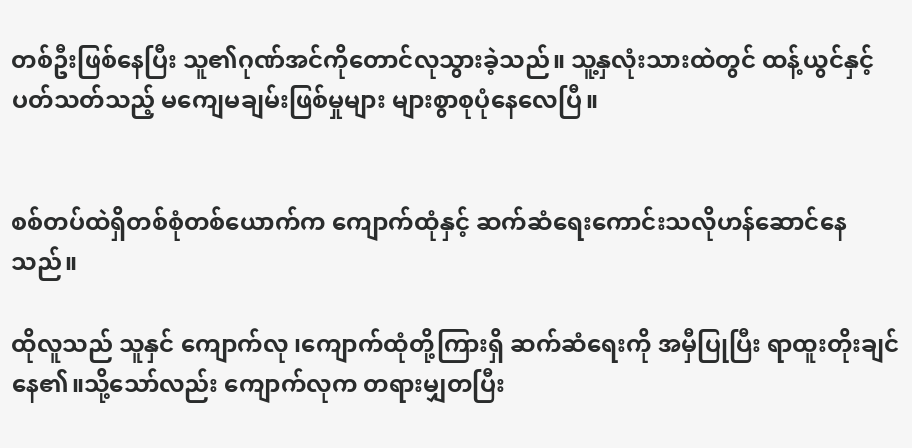တစ်ဦးဖြစ်နေပြီး သူ၏ဂုဏ်အင်ကိုတောင်လုသွားခဲ့သည်။ သူ့နှလုံးသားထဲတွင် ထန့်ယွင်နှင့်ပတ်သတ်သည့် မကျေမချမ်းဖြစ်မှုများ များစွာစုပုံနေလေပြီ။


စစ်တပ်ထဲရှိတစ်စုံတစ်ယောက်က ကျောက်ထုံနှင့် ဆက်ဆံရေးကောင်းသလိုဟန်ဆောင်နေသည်။

ထိုလူသည် သူနှင် ကျောက်လု ၊ကျောက်ထုံတို့ကြားရှိ ဆက်ဆံရေးကို အမှီပြုပြီး ရာထူးတိုးချင်နေ၏။သို့သော်လည်း ကျောက်လုက တရားမျှတပြီး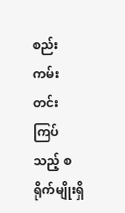စည်းကမ်းတင်းကြပ်သည့် စရိုက်မျိုးရှိ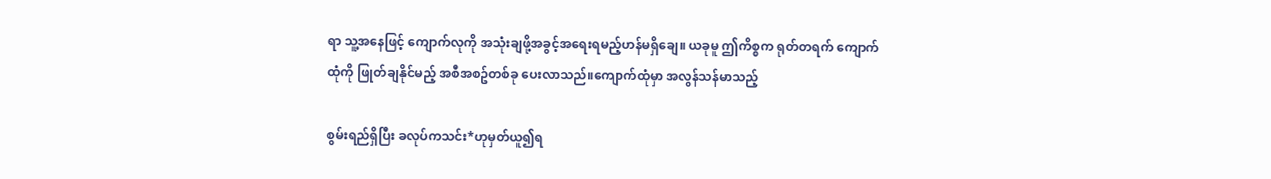ရာ သူ့အနေဖြင့် ကျောက်လုကို အသုံးချဖို့အခွင့်အရေးရမည့်ဟန်မရှိချေ။ ယခုမူ ဤကိစ္စက ရုတ်တရက် ကျောက်ထုံကို ဖြုတ်ချနိုင်မည့် အစီအစဥ်တစ်ခု ပေးလာသည်။ကျောက်ထုံမှာ အလွန်သန်မာသည့်

စွမ်းရည်ရှိပြီး ခလုပ်ကသင်း*ဟုမှတ်ယူ၍ရ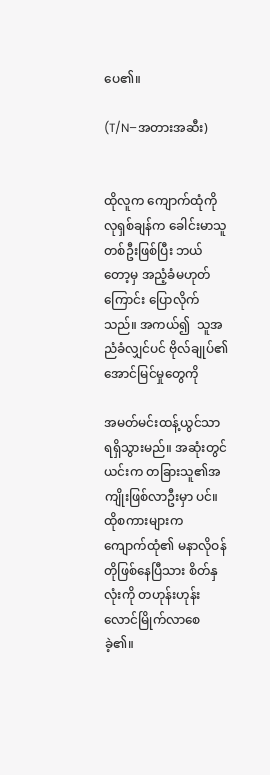ပေ၏။

(T/N–အတားအဆီး)


ထိုလူက ကျောက်ထုံကို လုရှစ်ချန်က ခေါင်းမာသူတစ်ဦးဖြစ်ပြီး ဘယ်တော့မှ အညံ့ခံမဟုတ်ကြောင်း ပြောလိုက်သည်။ အကယ်၍  သူအညံခံလျှင်ပင် ဗိုလ်ချုပ်၏အောင်မြင်မှုတွေကို

အမတ်မင်းထန့်ယွင်သာ ရရှိသွားမည်။ အဆုံးတွင် ယင်းက တခြားသူ၏အကျိုးဖြစ်လာဦးမှာ ပင်။ ထိုစကားများက ကျောက်ထုံ၏ မနာလိုဝန်တိုဖြစ်နေပြီသား စိတ်နှလုံးကို တဟုန်းဟုန်း လောင်မြိုက်လာစေခဲ့၏။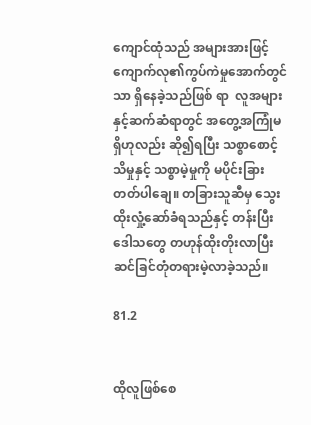ကျောင်ထုံသည် အများအားဖြင့် ကျောက်လု၏ကွပ်ကဲမှုအောက်တွင်သာ ရှိနေခဲ့သည်ဖြစ် ရာ  လူအများနှင့်ဆက်ဆံရာတွင် အတွေ့အကြုံမရှိဟုလည်း ဆို၍ရပြီး သစ္စာစောင့်သိမှုနှင့် သစ္စာမဲ့မှုကို မပိုင်းခြားတတ်ပါချေ။ တခြားသူဆီမှ သွေးထိုးလှုံ့ဆော်ခံရသည်နှင့် တန်းပြီး ဒေါသတွေ တဟုန်ထိုးတိုးလာပြီး ဆင်ခြင်တုံတရားမဲ့လာခဲ့သည်။

81.2


ထိုလူဖြစ်စေ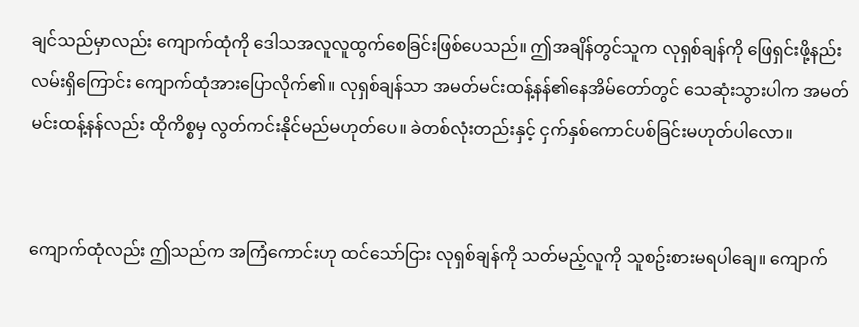ချင်သည်မှာလည်း ကျောက်ထုံကို ဒေါသအလူလူထွက်စေခြင်းဖြစ်ပေသည်။ ဤအချိန်တွင်သူက လုရှစ်ချန်ကို ဖြေရှင်းဖို့နည်းလမ်းရှိကြောင်း ကျောက်ထုံအားပြောလိုက်၏။ လုရှစ်ချန်သာ အမတ်မင်းထန့်နန်၏နေအိမ်တော်တွင် သေဆုံးသွားပါက အမတ်မင်းထန့်နန်လည်း ထိုကိစ္စမှ လွတ်ကင်းနိုင်မည်မဟုတ်ပေ။ ခဲတစ်လုံးတည်းနှင့် ငှက်နှစ်ကောင်ပစ်ခြင်းမဟုတ်ပါလော။


ကျောက်ထုံလည်း ဤသည်က အကြံကောင်းဟု ထင်သော်ငြား လုရှစ်ချန်ကို သတ်မည့်လူကို သူစဥ်းစားမရပါချေ။ ကျောက်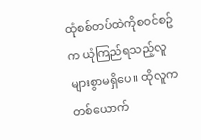ထုံစစ်တပ်ထဲကိုစဝင်စဥ်က ယုံကြည်ရသည့်လူ များစွာမရှိပေ။ ထိုလူက တစ်ယောက်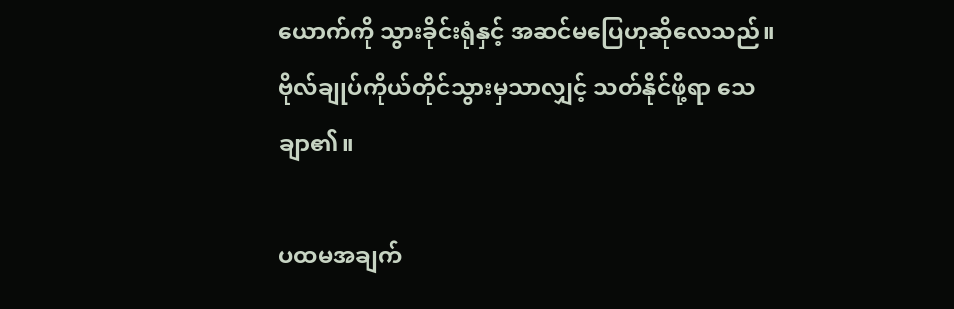ယောက်ကို သွားခိုင်းရုံနှင့် အဆင်မပြေဟုဆိုလေသည်။ ဗိုလ်ချုပ်ကိုယ်တိုင်သွားမှသာလျှင့် သတ်နိုင်ဖို့ရာ သေချာ၏။

ပထမအချက်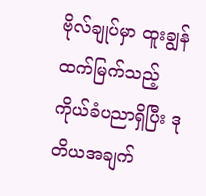ဗိုလ်ချုပ်မှာ ထူးချွန်ထက်မြက်သည့် ကိုယ်ခံပညာရှိပြီး ဒုတိယအချက်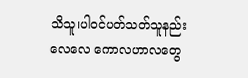သိသူ၊ပါဝင်ပတ်သတ်သူနည်းလေလေ ကောလဟာလတွေ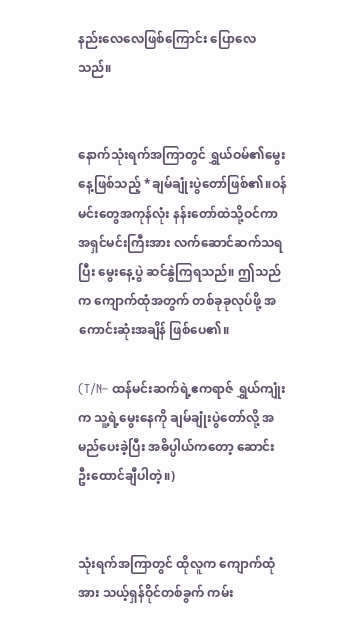နည်းလေလေဖြစ်ကြောင်း ပြောလေသည်။


နောက်သုံးရက်အကြာတွင် ရွှယ်ဝမ်၏မွေးနေ့ဖြစ်သည့် *ချမ်ချုံးပွဲတော်ဖြစ်၏။ဝန်မင်းတွေအကုန်လုံး နန်းတော်ထဲသို့ဝင်ကာ အရှင်မင်းကြီးအား လက်ဆောင်ဆက်သရပြီး မွေးနေ့ပွဲ ဆင်နွဲကြရသည်။ ဤသည်က ကျောက်ထုံအတွက် တစ်ခုခုလုပ်ဖို့ အကောင်းဆုံးအချိန် ဖြစ်ပေ၏။

(T/N– ထန်မင်းဆက်ရဲ့ဧကရာဇ် ရွှယ်ကျုံးက သူ့ရဲ့မွေးနေကို ချမ်ချုံးပွဲတော်လို့ အမည်ပေးခဲ့ပြီး အဓိပ္ပါယ်ကတော့ ဆောင်းဦးထောင်ချီပါတဲ့။)


သုံးရက်အကြာတွင် ထိုလူက ကျောက်ထုံအား သယ့်ရှန်ဝိုင်တစ်ခွက် ကမ်း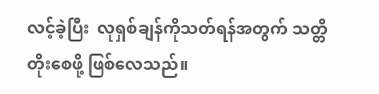လင့်ခဲ့ပြီး  လုရှစ်ချန်ကိုသတ်ရန်အတွက် သတ္တိတိုးစေဖို့ ဖြစ်လေသည်။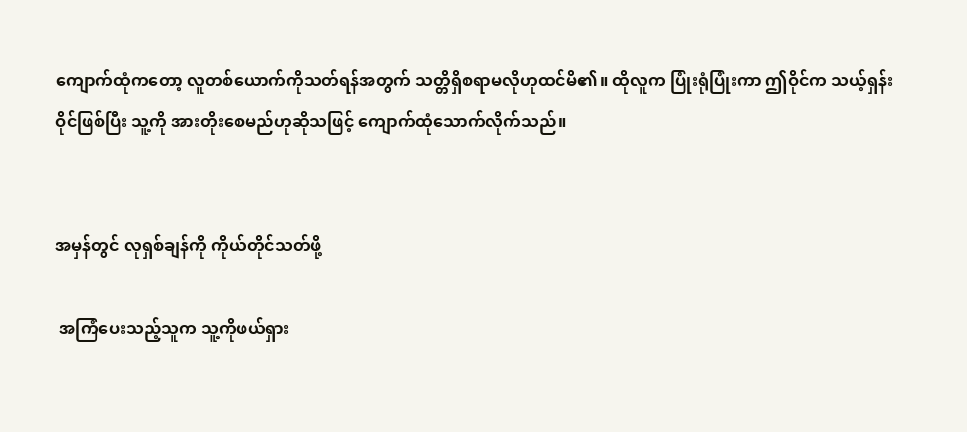ကျောက်ထုံကတော့ လူတစ်ယောက်ကိုသတ်ရန်အတွက် သတ္တိရှိစရာမလိုဟုထင်မိ၏။ ထိုလူက ပြုံးရုံပြုံးကာ ဤဝိုင်က သယ့်ရှန်းဝိုင်ဖြစ်ပြီး သူ့ကို အားတိုးစေမည်ဟုဆိုသဖြင့် ကျောက်ထုံသောက်လိုက်သည်။


အမှန်တွင် လုရှစ်ချန်ကို ကိုယ်တိုင်သတ်ဖို့

 အကြံပေးသည့်သူက သူ့ကိုဖယ်ရှား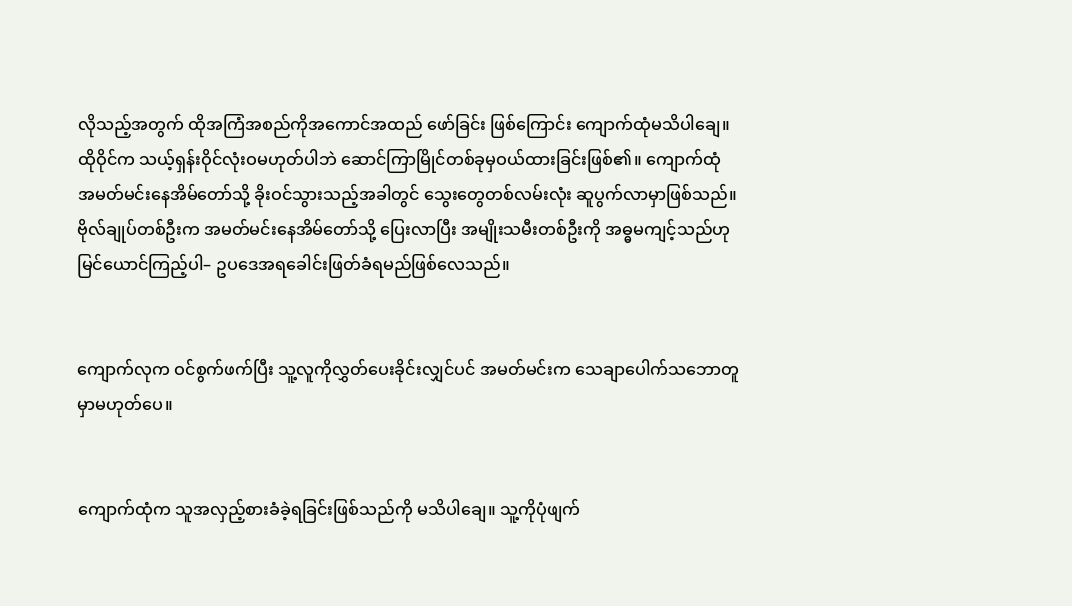လိုသည့်အတွက် ထိုအကြံအစည်ကိုအကောင်အထည် ဖော်ခြင်း ဖြစ်ကြောင်း ကျောက်ထုံမသိပါချေ။ ထိုဝိုင်က သယ့်ရှန်းဝိုင်လုံးဝမဟုတ်ပါဘဲ ဆောင်ကြာမြိုင်တစ်ခုမှဝယ်ထားခြင်းဖြစ်၏။ ကျောက်ထုံ အမတ်မင်းနေအိမ်တော်သို့ ခိုးဝင်သွားသည့်အခါတွင် သွေးတွေတစ်လမ်းလုံး ဆူပွက်လာမှာဖြစ်သည်။ ဗိုလ်ချုပ်တစ်ဦးက အမတ်မင်းနေအိမ်တော်သို့ ပြေးလာပြီး အမျိုးသမီးတစ်ဦးကို အဓ္ဓမကျင့်သည်ဟု မြင်ယောင်ကြည့်ပါ– ဥပဒေအရခေါင်းဖြတ်ခံရမည်ဖြစ်လေသည်။


ကျောက်လုက ဝင်စွက်ဖက်ပြီး သူ့လူကိုလွှတ်ပေးခိုင်းလျှင်ပင် အမတ်မင်းက သေချာပေါက်သဘောတူမှာမဟုတ်ပေ။


ကျောက်ထုံက သူအလှည့်စားခံခဲ့ရခြင်းဖြစ်သည်ကို မသိပါချေ။ သူ့ကိုပုံဖျက်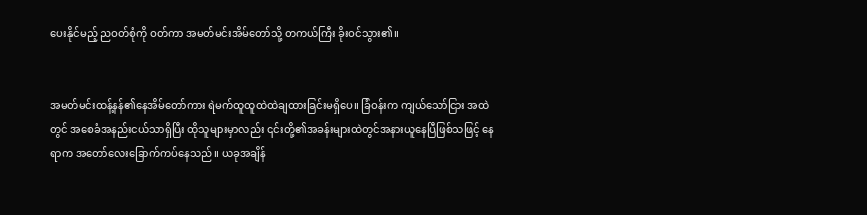ပေးနိုင်မည့် ညဝတ်စုံကို ဝတ်ကာ အမတ်မင်းအိမ်တော်သို့ တကယ်ကြီး ခိုးဝင်သွား၏။


အမတ်မင်းထန့်နန်၏နေအိမ်တော်ကား ရဲမက်ထူထူထဲထဲချထားခြင်းမရှိပေ။ ခြံဝန်းက ကျယ်သော်ငြား အထဲတွင် အစေခံအနည်းငယ်သာရှိပြီး ထိုသူများမှာလည်း ၎င်းတို့၏အခန်းများထဲတွင်အနားယူနေပြီဖြစ်သဖြင့် နေရာက အတော်လေးခြောက်ကပ်နေသည်။ ယခုအချိန်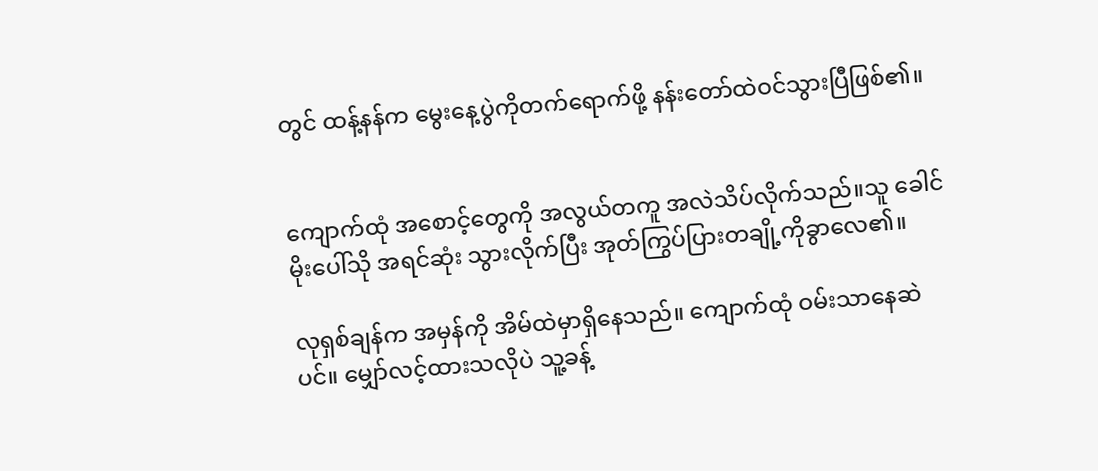တွင် ထန့်နန်က မွေးနေ့ပွဲကိုတက်ရောက်ဖို့ နန်းတော်ထဲဝင်သွားပြီဖြစ်၏။


ကျောက်ထုံ အစောင့်တွေကို အလွယ်တကူ အလဲသိပ်လိုက်သည်။သူ ခေါင်မိုးပေါ်သို အရင်ဆုံး သွားလိုက်ပြီး အုတ်ကြွပ်ပြားတချို့ကိုခွာလေ၏။

လုရှစ်ချန်က အမှန်ကို အိမ်ထဲမှာရှိနေသည်။ ကျောက်ထုံ ဝမ်းသာနေဆဲပင်။ မျှော်လင့်ထားသလိုပဲ သူ့ခန့်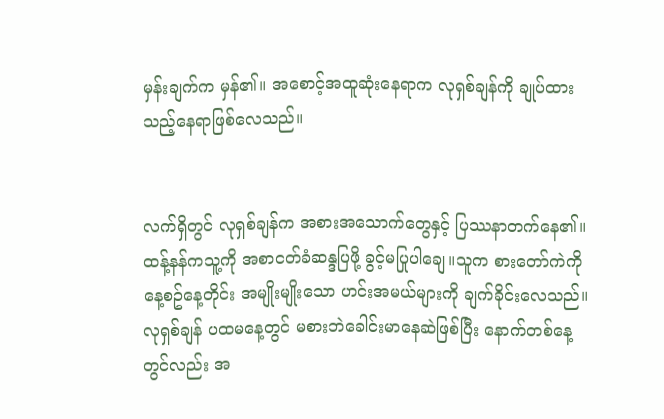မှန်းချက်က မှန်၏။ အစောင့်အထူဆုံးနေရာက လုရှစ်ချန်ကို ချုပ်ထားသည့်နေရာဖြစ်လေသည်။


လက်ရှိတွင် လုရှစ်ချန်က အစားအသောက်တွေနှင့် ပြဿနာတက်နေ၏။ ထန့်နန်ကသူ့ကို အစာငတ်ခံဆန္ဒပြဖို့ ခွင့်မပြုပါချေ။သူက စားတော်ကဲကို နေ့စဥ်နေ့တိုင်း အမျိုးမျိုးသော ဟင်းအမယ်များကို ချက်ခိုင်းလေသည်။လုရှစ်ချန် ပထမနေ့တွင် မစားဘဲခေါင်းမာနေဆဲဖြစ်ပြီး နောက်တစ်နေ့တွင်လည်း အ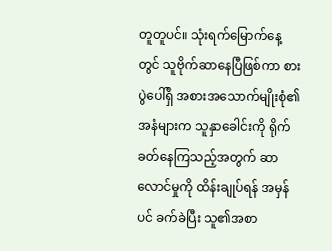တူတူပင်။ သုံးရက်မြောက်နေ့တွင် သူဗိုက်ဆာနေပြီဖြစ်ကာ စားပွဲပေါ်ရှိ အစားအသောက်မျိုးစုံ၏ အနံများက သူနှာခေါင်းကို ရိုက်ခတ်နေကြသည့်အတွက် ဆာလောင်မှုကို ထိန်းချုပ်ရန် အမှန်ပင် ခက်ခဲပြီး သူ၏အစာ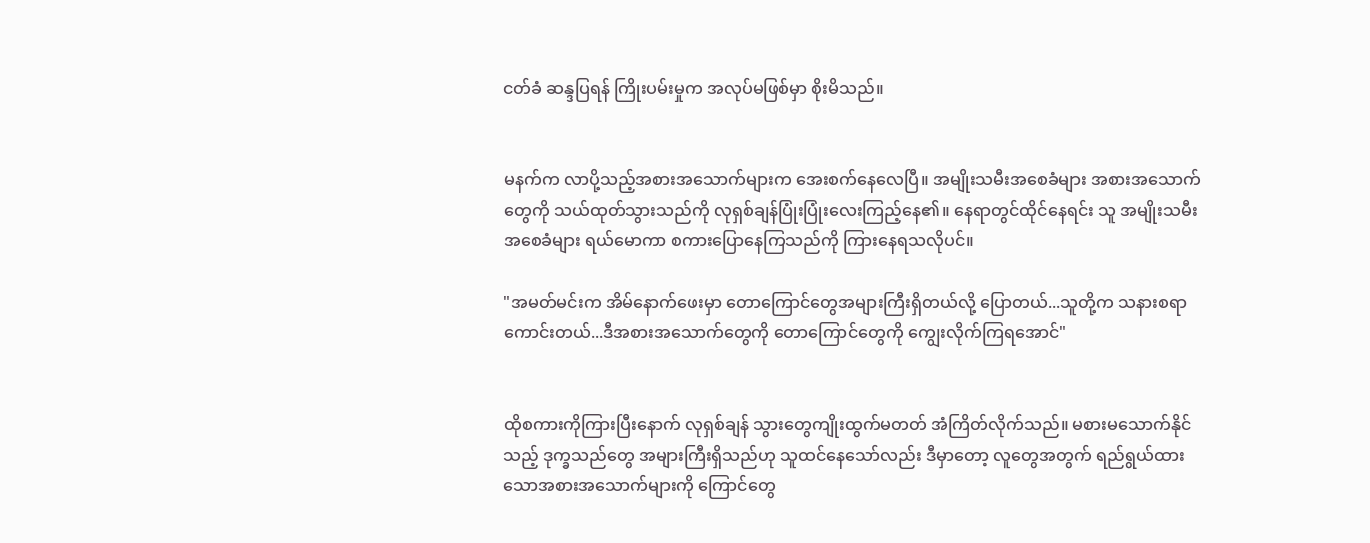ငတ်ခံ ဆန္ဒပြရန် ကြိုးပမ်းမှုက အလုပ်မဖြစ်မှာ စိုးမိသည်။


မနက်က လာပို့သည့်အစားအသောက်များက အေးစက်နေလေပြီ။ အမျိုးသမီးအစေခံများ အစားအသောက်တွေကို သယ်ထုတ်သွားသည်ကို လုရှစ်ချန်ပြုံးပြုံးလေးကြည့်နေ၏။ နေရာတွင်ထိုင်နေရင်း သူ အမျိုးသမီးအစေခံများ ရယ်မောကာ စကားပြောနေကြသည်ကို ကြားနေရသလိုပင်။

"အမတ်မင်းက အိမ်နောက်ဖေးမှာ တောကြောင်တွေအများကြီးရှိတယ်လို့ ပြောတယ်...သူတို့က သနားစရာကောင်းတယ်...ဒီအစားအသောက်တွေကို တောကြောင်တွေကို ကျွေးလိုက်ကြရအောင်"


ထိုစကားကိုကြားပြီးနောက် လုရှစ်ချန် သွားတွေကျိုးထွက်မတတ် အံကြိတ်လိုက်သည်။ မစားမသောက်နိုင်သည့် ဒုက္ခသည်တွေ အများကြီးရှိသည်ဟု သူထင်နေသော်လည်း ဒီမှာတော့ လူတွေအတွက် ရည်ရွယ်ထားသောအစားအသောက်များကို ကြောင်တွေ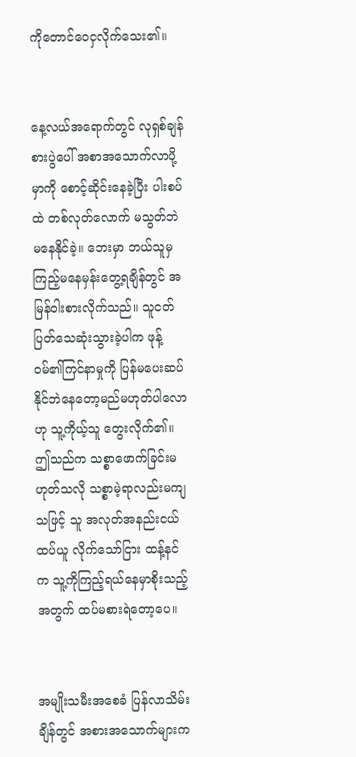ကိုတောင်ဝေငှလိုက်သေး၏။


နေ့လယ်အရောက်တွင် လုရှစ်ချန် စားပွဲပေါ် အစာအသောက်လာပို့မှာကို စောင့်ဆိုင်းနေခဲ့ပြီး ပါးစပ်ထဲ တစ်လုတ်လောက် မသွတ်ဘဲမနေနိုင်ခဲ့။ ဘေးမှာ ဘယ်သူမှ ကြည့်မနေမှန်းတွေ့ရချိန်တွင် အမြန်ဝါးစားလိုက်သည်။ သူငတ်ပြတ်သေဆုံးသွားခဲ့ပါက ဖုန့်ဝမ်၏ကြင်နာမှုကို ပြန်မပေးဆပ်နိုင်ဘဲနေတော့မည်မဟုတ်ပါလောဟု သူ့ကိုယ့်သူ တွေးလိုက်၏။ ဤသည်က သစ္စာဖောက်ခြင်းမဟုတ်သလို သစ္စာမဲ့ရာလည်းမကျသဖြင့် သူ အလုတ်အနည်းငယ်ထပ်ယူ လိုက်သော်ငြား ထန့်နင်က သူ့ကိုကြည့်ရယ်နေမှာစိုးသည့်အတွက် ထပ်မစားရဲတော့ပေ။


အမျိုးသမီးအစေခံ ပြန်လာသိမ်းချိန်တွင် အစားအသောက်များက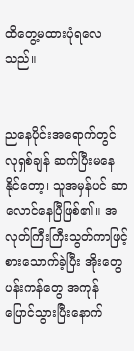ထိတွေ့မထားပုံရလေသည်။


ညနေပိုင်းအရောက်တွင် လုရှစ်ချန် ဆက်ပြီးမနေနိုင်တော့၊ သူအမှန်ပင် ဆာလောင်နေပြီဖြစ်၏။ အလုတ်ကြီးကြီးသွတ်ကာဖြင့် စားသောက်ခဲ့ပြီး အိုးတွေပန်းကန်တွေ အကုန်ပြောင်သွားပြီးနောက်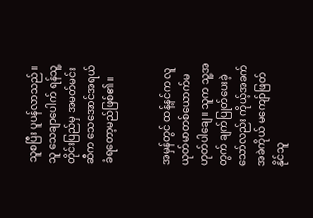သူစပြီး ပူပန်လာသည်။သူ သေချာပေါက် ရန်သူ့တိုင်းပြည်မှ အမတ်မင်းဆီက သေအောင်အရယ်ခံရတော့မည်ဖြစ်၏။


အမှန်တွင် ထန့်နင်က လူယုတ်မာတစ်ယောက်မဟုတ်ပါချေ။ သူက သူ့အတွက် ချက်ပြုတ်ပေးခဲ့သော်လည်း ကိုယ့်အခက်အခဲကိုယ် မကျော်ဖြတ်နိုင်သူ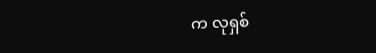က လုရှစ်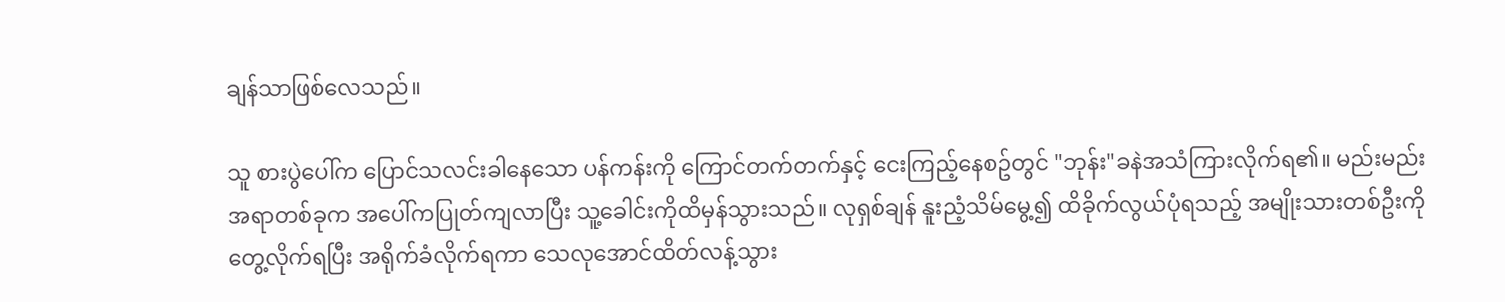ချန်သာဖြစ်လေသည်။

သူ စားပွဲပေါ်က ပြောင်သလင်းခါနေသော ပန်ကန်းကို ကြောင်တက်တက်နှင့် ငေးကြည့်နေစဥ်တွင် "ဘုန်း"ခနဲအသံကြားလိုက်ရ၏။ မည်းမည်းအရာတစ်ခုက အပေါ်ကပြုတ်ကျလာပြီး သူ့ခေါင်းကိုထိမှန်သွားသည်။ လုရှစ်ချန် နူးညံ့သိမ်မွေ့၍ ထိခိုက်လွယ်ပုံရသည့် အမျိုးသားတစ်ဦးကိုတွေ့လိုက်ရပြီး အရိုက်ခံလိုက်ရကာ သေလုအောင်ထိတ်လန့်သွား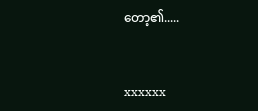တော့၏.....


xxxxxx